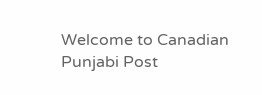Welcome to Canadian Punjabi Post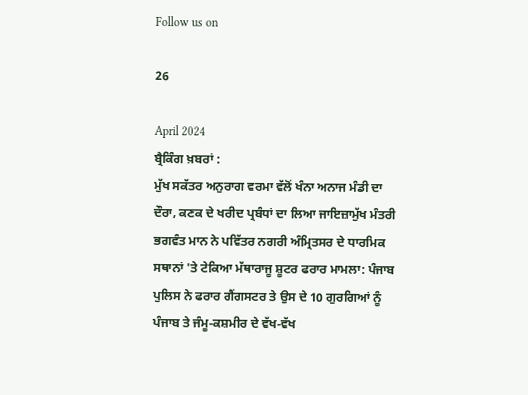Follow us on

26

April 2024
ਬ੍ਰੈਕਿੰਗ ਖ਼ਬਰਾਂ :
ਮੁੱਖ ਸਕੱਤਰ ਅਨੁਰਾਗ ਵਰਮਾ ਵੱਲੋਂ ਖੰਨਾ ਅਨਾਜ ਮੰਡੀ ਦਾ ਦੌਰਾ, ਕਣਕ ਦੇ ਖਰੀਦ ਪ੍ਰਬੰਧਾਂ ਦਾ ਲਿਆ ਜਾਇਜ਼ਾਮੁੱਖ ਮੰਤਰੀ ਭਗਵੰਤ ਮਾਨ ਨੇ ਪਵਿੱਤਰ ਨਗਰੀ ਅੰਮ੍ਰਿਤਸਰ ਦੇ ਧਾਰਮਿਕ ਸਥਾਨਾਂ 'ਤੇ ਟੇਕਿਆ ਮੱਥਾਰਾਜੂ ਸ਼ੂਟਰ ਫਰਾਰ ਮਾਮਲਾ: ਪੰਜਾਬ ਪੁਲਿਸ ਨੇ ਫਰਾਰ ਗੈਂਗਸਟਰ ਤੇ ਉਸ ਦੇ 10 ਗੁਰਗਿਆਂ ਨੂੰ ਪੰਜਾਬ ਤੇ ਜੰਮੂ-ਕਸ਼ਮੀਰ ਦੇ ਵੱਖ-ਵੱਖ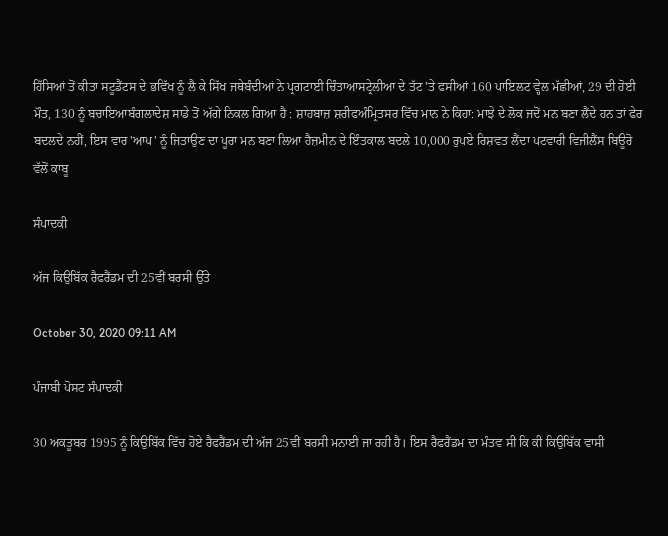ਹਿੱਸਿਆਂ ਤੋਂ ਕੀਤਾ ਸਟੂਡੈਂਟਸ ਦੇ ਭਵਿੱਖ ਨੂੰ ਲੈ ਕੇ ਸਿੱਖ ਜਥੇਬੰਦੀਆਂ ਨੇ ਪ੍ਰਗਟਾਈ ਚਿੰਤਾਆਸਟ੍ਰੇਲੀਆ ਦੇ ਤੱਟ 'ਤੇ ਫਸੀਆਂ 160 ਪਾਇਲਟ ਵ੍ਹੇਲ ਮੱਛੀਆਂ, 29 ਦੀ ਹੋਈ ਮੌਤ, 130 ਨੂੰ ਬਚਾਇਆਬੰਗਲਾਦੇਸ਼ ਸਾਡੇ ਤੋਂ ਅੱਗੇ ਨਿਕਲ ਗਿਆ ਹੈ : ਸ਼ਾਹਬਾਜ਼ ਸ਼ਰੀਫਅੰਮ੍ਰਿਤਸਰ ਵਿੱਚ ਮਾਨ ਨੇ ਕਿਹਾ: ਮਾਝੇ ਦੇ ਲੋਕ ਜਦੋਂ ਮਨ ਬਣਾ ਲੈਂਦੇ ਹਨ ਤਾਂ ਫੇਰ ਬਦਲਦੇ ਨਹੀਂ, ਇਸ ਵਾਰ 'ਆਪ' ਨੂੰ ਜਿਤਾਉਣ ਦਾ ਪੂਰਾ ਮਨ ਬਣਾ ਲਿਆ ਹੈਜ਼ਮੀਨ ਦੇ ਇੰਤਕਾਲ ਬਦਲੇ 10,000 ਰੁਪਏ ਰਿਸ਼ਵਤ ਲੈਂਦਾ ਪਟਵਾਰੀ ਵਿਜੀਲੈਂਸ ਬਿਊਰੋ ਵੱਲੋਂ ਕਾਬੂ

ਸੰਪਾਦਕੀ

ਅੱਜ ਕਿਉਬਿੱਕ ਰੈਫਰੈਂਡਮ ਦੀ 25ਵੀਂ ਬਰਸੀ ਉੱਤੇ

October 30, 2020 09:11 AM

ਪੰਜਾਬੀ ਪੋਸਟ ਸੰਪਾਦਕੀ

30 ਅਕਤੂਬਰ 1995 ਨੂੰ ਕਿਉਬਿੱਕ ਵਿੱਚ ਹੋਏ ਰੈਫਰੈਂਡਮ ਦੀ ਅੱਜ 25ਵੀਂ ਬਰਸੀ ਮਨਾਈ ਜਾ ਰਹੀ ਹੈ। ਇਸ ਰੈਫਰੈਂਡਮ ਦਾ ਮੰਤਵ ਸੀ ਕਿ ਕੀ ਕਿਉਬਿੱਕ ਵਾਸੀ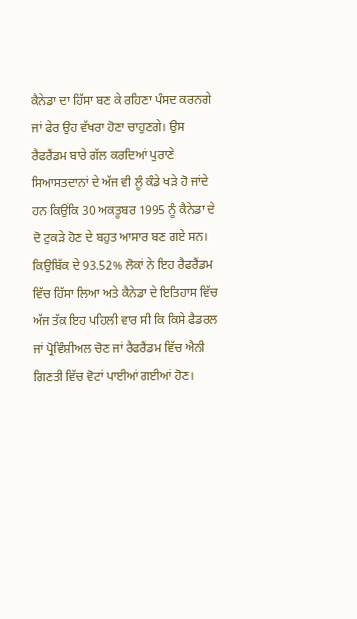ਕੈਨੇਡਾ ਦਾ ਹਿੱਸਾ ਬਣ ਕੇ ਰਹਿਣਾ ਪੰਸਦ ਕਰਨਗੇ ਜਾਂ ਫੇਰ ਉਹ ਵੱਖਰਾ ਹੋਣਾ ਚਾਹੁਣਗੇ। ਉਸ ਰੈਫਰੈਂਡਮ ਬਾਰੇ ਗੱਲ ਕਰਦਿਆਂ ਪੁਰਾਣੇ ਸਿਆਸਤਦਾਨਾਂ ਦੇ ਅੱਜ ਵੀ ਲੂੰ ਕੰਡੇ ਖੜੇ ਹੋ ਜਾਂਦੇ ਹਨ ਕਿਉਂਕਿ 30 ਅਕਤੂਬਰ 1995 ਨੂੰ ਕੈਨੇਡਾ ਦੇ ਦੋ ਟੁਕੜੇ ਹੋਣ ਦੇ ਬਹੁਤ ਆਸਾਰ ਬਣ ਗਏ ਸਨ। ਕਿਉਬਿੱਕ ਦੇ 93.52% ਲੋਕਾਂ ਨੇ ਇਹ ਰੈਫਰੈਂਡਮ ਵਿੱਚ ਹਿੱਸਾ ਲਿਆ ਅਤੇ ਕੈਨੇਡਾ ਦੇ ਇਤਿਹਾਸ ਵਿੱਚ ਅੱਜ ਤੱਕ ਇਹ ਪਹਿਲੀ ਵਾਰ ਸੀ ਕਿ ਕਿਸੇ ਫੈਡਰਲ ਜਾਂ ਪ੍ਰੋਵਿੰਸ਼ੀਅਲ ਚੋਣ ਜਾਂ ਰੈਫਰੈਂਡਮ ਵਿੱਚ ਐਨੀ ਗਿਣਤੀ ਵਿੱਚ ਵੋਟਾਂ ਪਾਈਆਂ ਗਈਆਂ ਹੋਣ।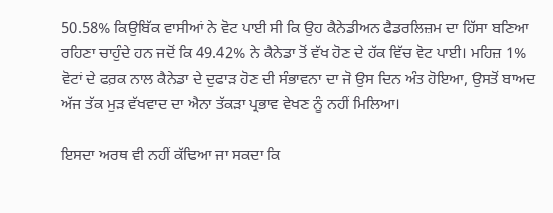50.58% ਕਿਉਬਿੱਕ ਵਾਸੀਆਂ ਨੇ ਵੋਟ ਪਾਈ ਸੀ ਕਿ ਉਹ ਕੈਨੇਡੀਅਨ ਫੈਡਰਲਿਜ਼ਮ ਦਾ ਹਿੱਸਾ ਬਣਿਆ ਰਹਿਣਾ ਚਾਹੁੰਦੇ ਹਨ ਜਦੋਂ ਕਿ 49.42% ਨੇ ਕੈਨੇਡਾ ਤੋਂ ਵੱਖ ਹੋਣ ਦੇ ਹੱਕ ਵਿੱਚ ਵੋਟ ਪਾਈ। ਮਹਿਜ਼ 1% ਵੋਟਾਂ ਦੇ ਫਰ਼ਕ ਨਾਲ ਕੈਨੇਡਾ ਦੇ ਦੁਫਾੜ ਹੋਣ ਦੀ ਸੰਭਾਵਨਾ ਦਾ ਜੋ ਉਸ ਦਿਨ ਅੰਤ ਹੋਇਆ, ਉਸਤੋਂ ਬਾਅਦ ਅੱਜ ਤੱਕ ਮੁੜ ਵੱਖਵਾਦ ਦਾ ਐਨਾ ਤੱਕੜਾ ਪ੍ਰਭਾਵ ਵੇਖਣ ਨੂੰ ਨਹੀਂ ਮਿਲਿਆ।

ਇਸਦਾ ਅਰਥ ਵੀ ਨਹੀਂ ਕੱਢਿਆ ਜਾ ਸਕਦਾ ਕਿ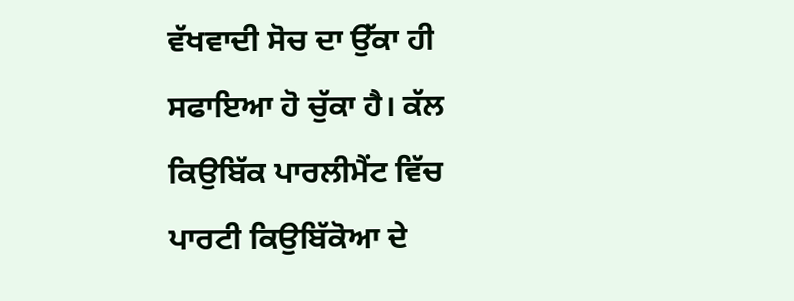ਵੱਖਵਾਦੀ ਸੋਚ ਦਾ ਉੱਕਾ ਹੀ ਸਫਾਇਆ ਹੋ ਚੁੱਕਾ ਹੈ। ਕੱਲ ਕਿਉਬਿੱਕ ਪਾਰਲੀਮੈਂਟ ਵਿੱਚ ਪਾਰਟੀ ਕਿਉਬਿੱਕੋਆ ਦੇ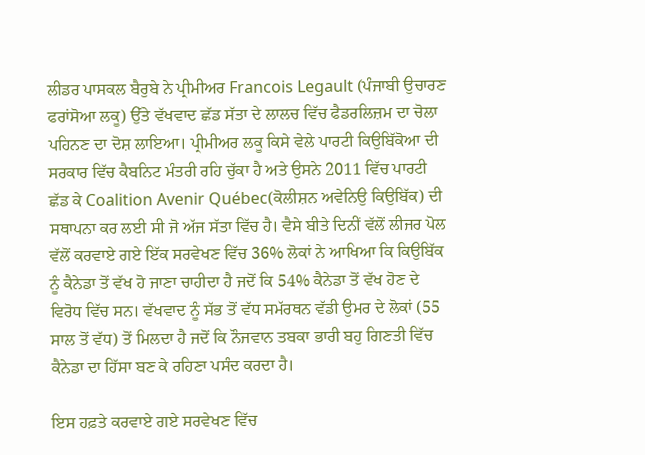ਲੀਡਰ ਪਾਸਕਲ ਬੈਰੁਬੇ ਨੇ ਪ੍ਰੀਮੀਅਰ Francois Legault (ਪੰਜਾਬੀ ਉਚਾਰਣ ਫਰਾਂਸੋਆ ਲਕੂ) ਉੱਤੇ ਵੱਖਵਾਦ ਛੱਡ ਸੱਤਾ ਦੇ ਲਾਲਚ ਵਿੱਚ ਫੈਡਰਲਿਜ਼ਮ ਦਾ ਚੋਲਾ ਪਹਿਨਣ ਦਾ ਦੋਸ਼ ਲਾਇਆ। ਪ੍ਰੀਮੀਅਰ ਲਕੂ ਕਿਸੇ ਵੇਲੇ ਪਾਰਟੀ ਕਿਉਬਿੱਕੋਆ ਦੀ ਸਰਕਾਰ ਵਿੱਚ ਕੈਬਨਿਟ ਮੰਤਰੀ ਰਹਿ ਚੁੱਕਾ ਹੈ ਅਤੇ ਉਸਨੇ 2011 ਵਿੱਚ ਪਾਰਟੀ ਛੱਡ ਕੇ Coalition Avenir Québec(ਕੋਲੀਸ਼ਨ ਅਵੇਨਿਉ ਕਿਉਬਿੱਕ) ਦੀ ਸਥਾਪਨਾ ਕਰ ਲਈ ਸੀ ਜੋ ਅੱਜ ਸੱਤਾ ਵਿੱਚ ਹੈ। ਵੈਸੇ ਬੀਤੇ ਦਿਨੀਂ ਵੱਲੋਂ ਲੀਜਰ ਪੋਲ ਵੱਲੋਂ ਕਰਵਾਏ ਗਏ ਇੱਕ ਸਰਵੇਖਣ ਵਿੱਚ 36% ਲੋਕਾਂ ਨੇ ਆਖਿਆ ਕਿ ਕਿਉਬਿੱਕ ਨੂੰ ਕੈਨੇਡਾ ਤੋਂ ਵੱਖ ਹੋ ਜਾਣਾ ਚਾਹੀਦਾ ਹੈ ਜਦੋਂ ਕਿ 54% ਕੈਨੇਡਾ ਤੋਂ ਵੱਖ ਹੋਣ ਦੇ ਵਿਰੋਧ ਵਿੱਚ ਸਨ। ਵੱਖਵਾਦ ਨੂੰ ਸੱਭ ਤੋਂ ਵੱਧ ਸਮੱਰਥਨ ਵੱਡੀ ਉਮਰ ਦੇ ਲੋਕਾਂ (55 ਸਾਲ ਤੋਂ ਵੱਧ) ਤੋਂ ਮਿਲਦਾ ਹੈ ਜਦੋਂ ਕਿ ਨੌਜਵਾਨ ਤਬਕਾ ਭਾਰੀ ਬਹੁ ਗਿਣਤੀ ਵਿੱਚ ਕੈਨੇਡਾ ਦਾ ਹਿੱਸਾ ਬਣ ਕੇ ਰਹਿਣਾ ਪਸੰਦ ਕਰਦਾ ਹੈ।

ਇਸ ਹਫ਼ਤੇ ਕਰਵਾਏ ਗਏ ਸਰਵੇਖਣ ਵਿੱਚ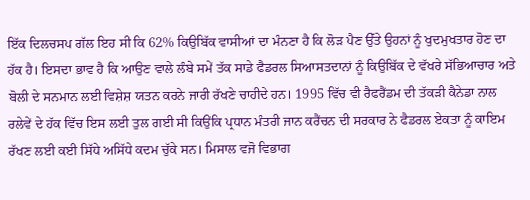ਇੱਕ ਦਿਲਚਸਪ ਗੱਲ ਇਹ ਸੀ ਕਿ 62% ਕਿਉਬਿੱਕ ਵਾਸੀਆਂ ਦਾ ਮੰਨਣਾ ਹੈ ਕਿ ਲੋੜ ਪੈਣ ਉੱਤੇ ਉਹਨਾਂ ਨੂੰ ਖੁਦਮੁਖਤਾਰ ਹੋਣ ਦਾ ਹੱਕ ਹੈ। ਇਸਦਾ ਭਾਵ ਹੈ ਕਿ ਆਉਣ ਵਾਲੇ ਲੰਬੇ ਸਮੇਂ ਤੱਕ ਸਾਡੇ ਫੈਡਰਲ ਸਿਆਸਤਦਾਨਾਂ ਨੂੰ ਕਿਉਬਿੱਕ ਦੇ ਵੱਖਰੇ ਸੱਭਿਆਚਾਰ ਅਤੇ ਬੋਲੀ ਦੇ ਸਨਮਾਨ ਲਈ ਵਿਸ਼ੇਸ਼ ਯਤਨ ਕਰਨੇ ਜਾਰੀ ਰੱਖਣੇ ਚਾਹੀਦੇ ਹਨ। 1995 ਵਿੱਚ ਵੀ ਰੈਫਰੈਂਡਮ ਦੀ ਤੱਕੜੀ ਕੈਨੇਡਾ ਨਾਲ ਰਲੇਵੇਂ ਦੇ ਹੱਕ ਵਿੱਚ ਇਸ ਲਈ ਤੁਲ ਗਈ ਸੀ ਕਿਉਂਕਿ ਪ੍ਰਧਾਨ ਮੰਤਰੀ ਜਾਨ ਕਰੈਂਚਨ ਦੀ ਸਰਕਾਰ ਨੇ ਫੈਡਰਲ ਏਕਤਾ ਨੂੰ ਕਾਇਮ ਰੱਖਣ ਲਈ ਕਈ ਸਿੱਧੇ ਅਸਿੱਧੇ ਕਦਮ ਚੁੱਕੇ ਸਨ। ਮਿਸਾਲ ਵਜੋ ਵਿਭਾਗ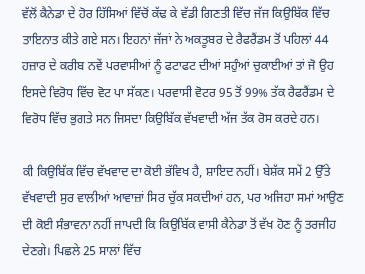ਵੱਲੋਂ ਕੈਨੇਡਾ ਦੇ ਹੋਰ ਹਿੱਸਿਆਂ ਵਿੱਚੋਂ ਕੱਢ ਕੇ ਵੱਡੀ ਗਿਣਤੀ ਵਿੱਚ ਜੱਜ ਕਿਉਬਿੱਕ ਵਿੱਚ ਤਾਇਨਾਤ ਕੀਤੇ ਗਏ ਸਨ। ਇਹਨਾਂ ਜੱਜਾਂ ਨੇ ਅਕਤੂਬਰ ਦੇ ਰੈਫਰੈਂਡਮ ਤੋਂ ਪਹਿਲਾਂ 44 ਹਜ਼ਾਰ ਦੇ ਕਰੀਬ ਨਵੇਂ ਪਰਵਾਸੀਆਂ ਨੂੰ ਫਟਾਫਟ ਦੀਆਂ ਸਹੁੰਆਂ ਚੁਕਾਈਆਂ ਤਾਂ ਜੋ ਉਹ ਇਸਦੇ ਵਿਰੋਧ ਵਿੱਚ ਵੋਟ ਪਾ ਸੱਕਣ। ਪਰਵਾਸੀ ਵੋਟਰ 95 ਤੋਂ 99% ਤੱਕ ਰੈਫਰੈਂਡਮ ਦੇ ਵਿਰੋਧ ਵਿੱਚ ਭੁਗਤੇ ਸਨ ਜਿਸਦਾ ਕਿਉਬਿੱਕ ਵੱਖਵਾਦੀ ਅੱਜ ਤੱਕ ਰੋਸ ਕਰਦੇ ਹਨ।

ਕੀ ਕਿਉਬਿੱਕ ਵਿੱਚ ਵੱਖਵਾਦ ਦਾ ਕੋਈ ਭੱਵਿਖ ਹੈ, ਸ਼ਾਇਦ ਨਹੀਂ। ਬੇਸ਼ੱਕ ਸਮੇਂ 2 ਉੱਤੇ ਵੱਖਵਾਦੀ ਸੁਰ ਵਾਲੀਆਂ ਆਵਾਜ਼ਾਂ ਸਿਰ ਚੁੱਕ ਸਕਦੀਆਂ ਹਨ, ਪਰ ਅਜਿਹਾ ਸਮਾਂ ਆਉਣ ਦੀ ਕੋਈ ਸੰਭਾਵਨਾ ਨਹੀਂ ਜਾਪਦੀ ਕਿ ਕਿਉਬਿੱਕ ਵਾਸੀ ਕੈਨੇਡਾ ਤੋਂ ਵੱਖ ਹੋਣ ਨੂੰ ਤਰਜੀਹ ਦੇਣਗੇ। ਪਿਛਲੇ 25 ਸਾਲਾਂ ਵਿੱਚ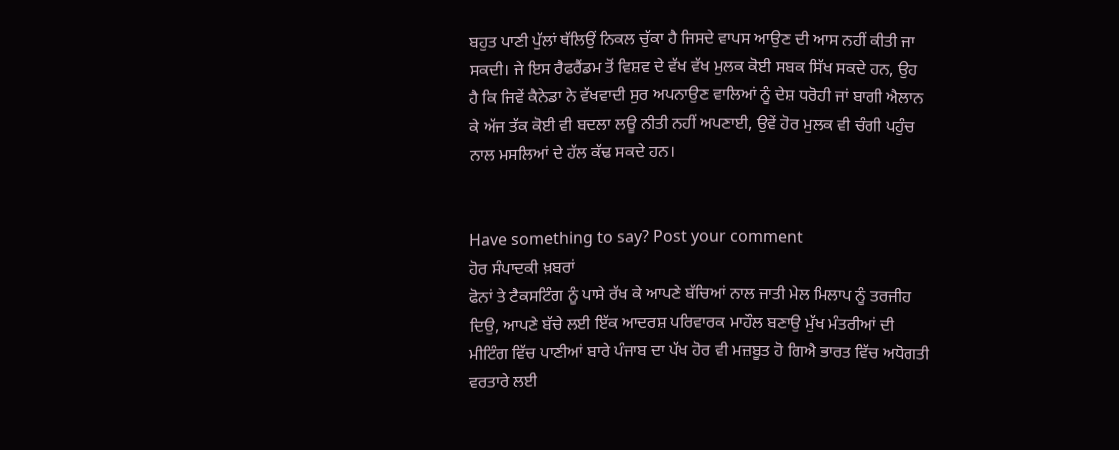ਬਹੁਤ ਪਾਣੀ ਪੁੱਲਾਂ ਥੱਲਿਉਂ ਨਿਕਲ ਚੁੱਕਾ ਹੈ ਜਿਸਦੇ ਵਾਪਸ ਆਉਣ ਦੀ ਆਸ ਨਹੀਂ ਕੀਤੀ ਜਾ ਸਕਦੀ। ਜੇ ਇਸ ਰੈਫਰੈਂਡਮ ਤੋਂ ਵਿਸ਼ਵ ਦੇ ਵੱਖ ਵੱਖ ਮੁਲਕ ਕੋਈ ਸਬਕ ਸਿੱਖ ਸਕਦੇ ਹਨ, ਉਹ ਹੈ ਕਿ ਜਿਵੇਂ ਕੈਨੇਡਾ ਨੇ ਵੱਖਵਾਦੀ ਸੁਰ ਅਪਨਾਉਣ ਵਾਲਿਆਂ ਨੂੰ ਦੇਸ਼ ਧਰੋਹੀ ਜਾਂ ਬਾਗੀ ਐਲਾਨ ਕੇ ਅੱਜ ਤੱਕ ਕੋਈ ਵੀ ਬਦਲਾ ਲਊ ਨੀਤੀ ਨਹੀਂ ਅਪਣਾਈ, ਉਵੇਂ ਹੋਰ ਮੁਲਕ ਵੀ ਚੰਗੀ ਪਹੁੰਚ ਨਾਲ ਮਸਲਿਆਂ ਦੇ ਹੱਲ ਕੱਢ ਸਕਦੇ ਹਨ।


Have something to say? Post your comment
ਹੋਰ ਸੰਪਾਦਕੀ ਖ਼ਬਰਾਂ
ਫੋਨਾਂ ਤੇ ਟੈਕਸਟਿੰਗ ਨੂੰ ਪਾਸੇ ਰੱਖ ਕੇ ਆਪਣੇ ਬੱਚਿਆਂ ਨਾਲ ਜਾਤੀ ਮੇਲ ਮਿਲਾਪ ਨੂੰ ਤਰਜੀਹ ਦਿਉ, ਆਪਣੇ ਬੱਚੇ ਲਈ ਇੱਕ ਆਦਰਸ਼ ਪਰਿਵਾਰਕ ਮਾਹੌਲ ਬਣਾਉ ਮੁੱਖ ਮੰਤਰੀਆਂ ਦੀ ਮੀਟਿੰਗ ਵਿੱਚ ਪਾਣੀਆਂ ਬਾਰੇ ਪੰਜਾਬ ਦਾ ਪੱਖ ਹੋਰ ਵੀ ਮਜ਼ਬੂਤ ਹੋ ਗਿਐ ਭਾਰਤ ਵਿੱਚ ਅਧੋਗਤੀ ਵਰਤਾਰੇ ਲਈ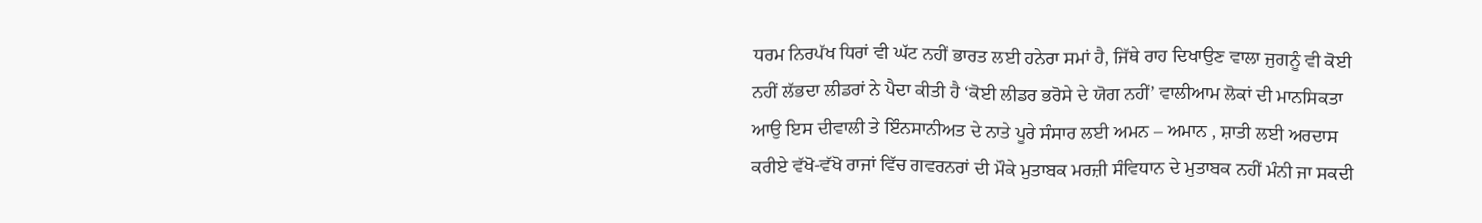ਧਰਮ ਨਿਰਪੱਖ ਧਿਰਾਂ ਵੀ ਘੱਟ ਨਹੀਂ ਭਾਰਤ ਲਈ ਹਨੇਰਾ ਸਮਾਂ ਹੈ, ਜਿੱਥੇ ਰਾਹ ਦਿਖਾਉਣ ਵਾਲਾ ਜੁਗਨੂੰ ਵੀ ਕੋਈ ਨਹੀਂ ਲੱਭਦਾ ਲੀਡਰਾਂ ਨੇ ਪੈਦਾ ਕੀਤੀ ਹੈ ‘ਕੋਈ ਲੀਡਰ ਭਰੋਸੇ ਦੇ ਯੋਗ ਨਹੀਂ’ ਵਾਲੀਆਮ ਲੋਕਾਂ ਦੀ ਮਾਨਸਿਕਤਾ ਆਉ ਇਸ ਦੀਵਾਲੀ ਤੇ ਇੰਨਸਾਨੀਅਤ ਦੇ ਨਾਤੇ ਪੂਰੇ ਸੰਸਾਰ ਲਈ ਅਮਨ – ਅਮਾਨ , ਸ਼ਾਤੀ ਲਈ ਅਰਦਾਸ ਕਰੀਏ ਵੱਖੋ-ਵੱਖੋ ਰਾਜਾਂ ਵਿੱਚ ਗਵਰਨਰਾਂ ਦੀ ਮੌਕੇ ਮੁਤਾਬਕ ਮਰਜ਼ੀ ਸੰਵਿਧਾਨ ਦੇ ਮੁਤਾਬਕ ਨਹੀਂ ਮੰਨੀ ਜਾ ਸਕਦੀ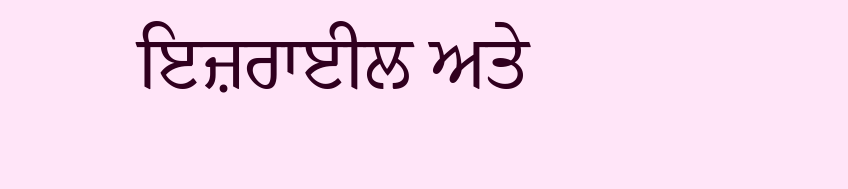ਇਜ਼ਰਾਈਲ ਅਤੇ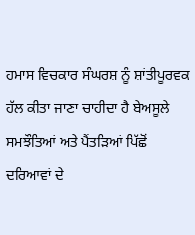ਹਮਾਸ ਵਿਚਕਾਰ ਸੰਘਰਸ਼ ਨੂੰ ਸ਼ਾਂਤੀਪੂਰਵਕ ਹੱਲ ਕੀਤਾ ਜਾਣਾ ਚਾਹੀਦਾ ਹੈ ਬੇਅਸੂਲੇ ਸਮਝੌਤਿਆਂ ਅਤੇ ਪੈਂਤੜਿਆਂ ਪਿੱਛੋਂ ਦਰਿਆਵਾਂ ਦੇ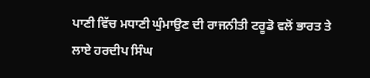ਪਾਣੀ ਵਿੱਚ ਮਧਾਣੀ ਘੁੰਮਾਉਣ ਦੀ ਰਾਜਨੀਤੀ ਟਰੂਡੋ ਵਲੋਂ ਭਾਰਤ ਤੇ ਲਾਏ ਹਰਦੀਪ ਸਿੰਘ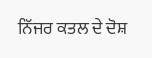ਨਿੱਜਰ ਕਤਲ ਦੇ ਦੋਸ਼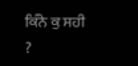ਕਿੰਨੇ ਕੁ ਸਹੀ ?